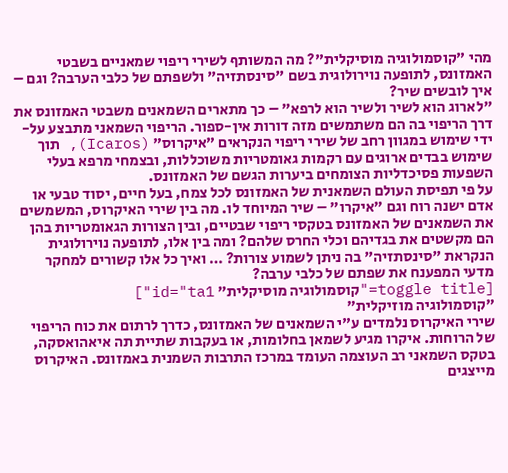מהי "קוסמולוגיה מוסיקלית"? מה המשותף לשירי ריפוי שמאניים בשבטי האמזונס, לתופעה נוירולוגית בשם "סינסתזיה" ולשפתם של כלבי הערבה? וגם – איך לובשים שיר?
"לארוג הוא לשיר ולשיר הוא לרפא" – כך מתארים השמאנים משבטי האמזונס את דרך הריפוי בה הם משתמשים מזה דורות אין-ספור. הריפוי השמאני מתבצע על-ידי שימוש במגוון רחב של שירי ריפוי הנקראים "איקרוס" (Icaros), תוך שימוש בבדים ארוגים עם רקמות גאומטריות משוכללות, ובצמחי מרפא בעלי השפעות פסיכדליות הצומחים ביערות הגשם של האמזונס.
על פי תפיסת העולם השמאנית של האמזונס לכל צמח, בעל חיים, יסוד טבעי או אדם ישנה רוח וגם "איקרו" – שיר המיוחד לו. מה בין שירי האיקרוס, המשמשים את השמאנים של האמזונס בטקסי ריפוי שבטיים, ובין הצורות הגאומטריות בהן הם מקשטים את בגדיהם וכלי החרס שלהם? ומה בין אלו, לתופעה נוירולוגית הנקראת "סינסתזיה" בה ניתן לשמוע צורות? … ואיך כל אלו קשורים למחקר מדעי המפענח את שפתם של כלבי ערבה?
[toggle title="קוסמולוגיה מוסיקלית" id="ta1"]
"קוסמולוגיה מוזיקלית"
שירי האיקרוס נלמדים ע"י השמאנים של האמזונס, כדרך לרתום את כוח הריפוי של הרוחות. איקרו מגיע לשמאן בחלומות, או בעקבות שתיית תה איאהואסקה, בטקס השמאני רב העוצמה העומד במרכז התרבות השמנית באמזונס. האיקרוס מייצגים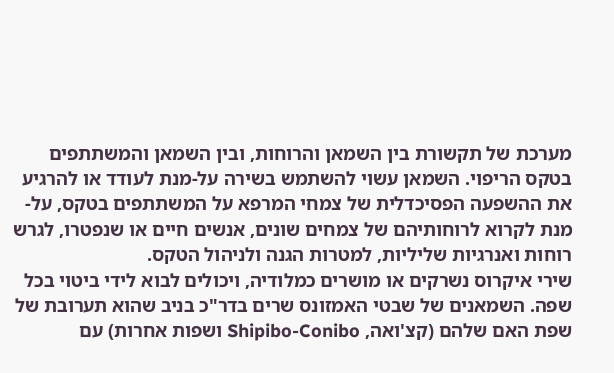מערכת של תקשורת בין השמאן והרוחות, ובין השמאן והמשתתפים בטקס הריפוי. השמאן עשוי להשתמש בשירה על-מנת לעודד או להרגיע את ההשפעה הפסיכדלית של צמחי המרפא על המשתתפים בטקס, על-מנת לקרוא לרוחותיהם של צמחים שונים, אנשים חיים או שנפטרו, לגרש רוחות ואנרגיות שליליות, למטרות הגנה ולניהול הטקס.
שירי איקרוס נשרקים או מושרים כמלודיה, ויכולים לבוא לידי ביטוי בכל שפה. השמאנים של שבטי האמזונס שרים בדר"כ בניב שהוא תערובת של שפת האם שלהם (קצ'ואה, Shipibo-Conibo ושפות אחרות) עם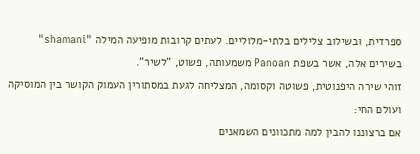ספרדית, ובשילוב צלילים בלתי-מלוליים. לעתים קרובות מופיעה המילה "shamani" בשירים אלה, אשר בשפת Panoan משמעותה, פשוט, "לשיר".
זוהי שירה היפנוטית, פשוטה וקסומה, המצליחה לגעת במסתורין העמוק הקושר בין המוסיקה ועולם החי:
אם ברצוננו להבין למה מתכוונים השמאנים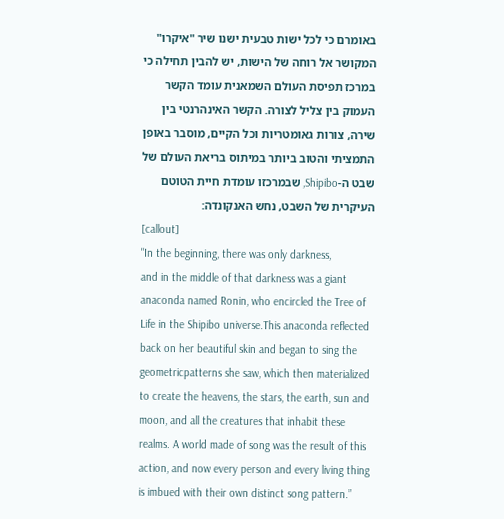באומרם כי לכל ישות טבעית ישנו שיר "איקרו" המקושר אל רוחה של הישות, יש להבין תחילה כי במרכז תפיסת העולם השמאנית עומד הקשר העמוק בין צליל לצורה. הקשר האינהרנטי בין שירה, צורות גאומטריות וכל הקיים, מוסבר באופן התמציתי והטוב ביותר במיתוס בריאת העולם של שבט ה-Shipibo, שבמרכזו עומדת חיית הטוטם העיקרית של השבט, נחש האנקונדה:
[callout]
"In the beginning, there was only darkness,
and in the middle of that darkness was a giant anaconda named Ronin, who encircled the Tree of Life in the Shipibo universe.This anaconda reflected back on her beautiful skin and began to sing the geometricpatterns she saw, which then materialized to create the heavens, the stars, the earth, sun and moon, and all the creatures that inhabit these realms. A world made of song was the result of this action, and now every person and every living thing is imbued with their own distinct song pattern.”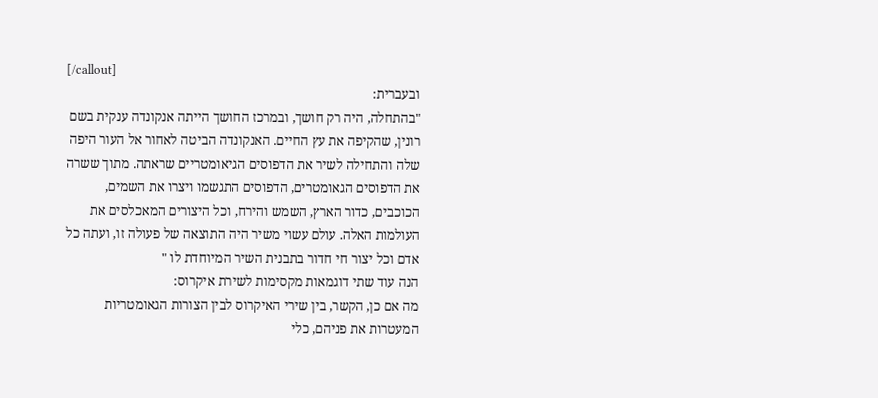[/callout]
ובעברית:
"בהתחלה, היה רק חושך, ובמרכז החושך הייתה אנקונדה ענקית בשם רונין, שהקיפה את עץ החיים. האנקונדה הביטה לאחור אל העור היפה שלה והתחילה לשיר את הדפוסים הגיאומטריים שראתה. מתוך ששרה את הדפוסים הגאומטרים, הדפוסים התגשמו ויצרו את השמים, הכוכבים, כדור הארץ, השמש והירח, וכל היצורים המאכלסים את העולמות האלה. עולם עשוי משיר היה התוצאה של פעולה זו, ועתה כל אדם וכל יצור חי חדור בתבנית השיר המיוחדת לו "
הנה עוד שתי דוגמאות מקסימות לשירת איקרוס:
מה אם כן, הקשר, בין שירי האיקרוס לבין הצורות הגאומטריות המעטרות את פניהם, כלי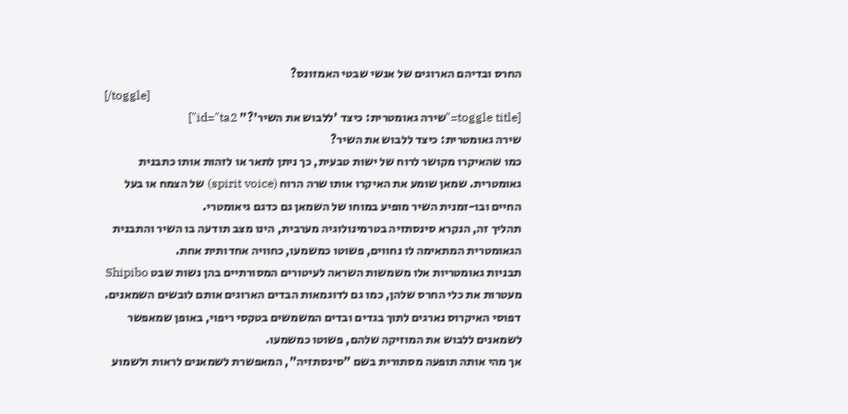החרס ובדיהם הארוגים של אנשי שבטי האמזונס?
[/toggle]
[toggle title="שירה גאומטרית: כיצד 'ללבוש את השיר'?" id="ta2"]
שירה גאומטרית: כיצד ללבוש את השיר?
כמו שהאיקרו מקושר לרוח של ישות טבעית, כך ניתן לתאר או לזהות אותו כתבנית גאומטרית. שמאן שומע את האיקרו אותו שרה הרוח (spirit voice) של הצמח או בעל החיים ובו-זמנית השיר מופיע במוחו של השמאן גם כדגם גיאומטרי.
תהליך זה, הנקרא סינסתזיה בטרמינולוגיה מערבית, הינו מצב תודעה בו השיר והתבנית הגאומטרית המתאימה לו נחווים, פשוטו כמשמעו, כחוויה אחדותית אחת.
תבניות גאומטריות אלו משמשות השראה לעיטורים המסורתיים בהן נשות שבט Shipibo מעטרות את כלי החרס שלהן, כמו גם לדוגמאות הבדים הארוגים אותם לובשים השמאנים. דפוסי האיקרוס נארגים לתוך בגדים ובדים המשמשים בטקסי ריפוי, באופן שמאפשר לשמאנים ללבוש את המוזיקה שלהם, פשוטו כמשמעו.
אך מהי אותה תופעה מסתורית בשם "סינסתזיה", המאפשרת לשמאנים לראות ולשמוע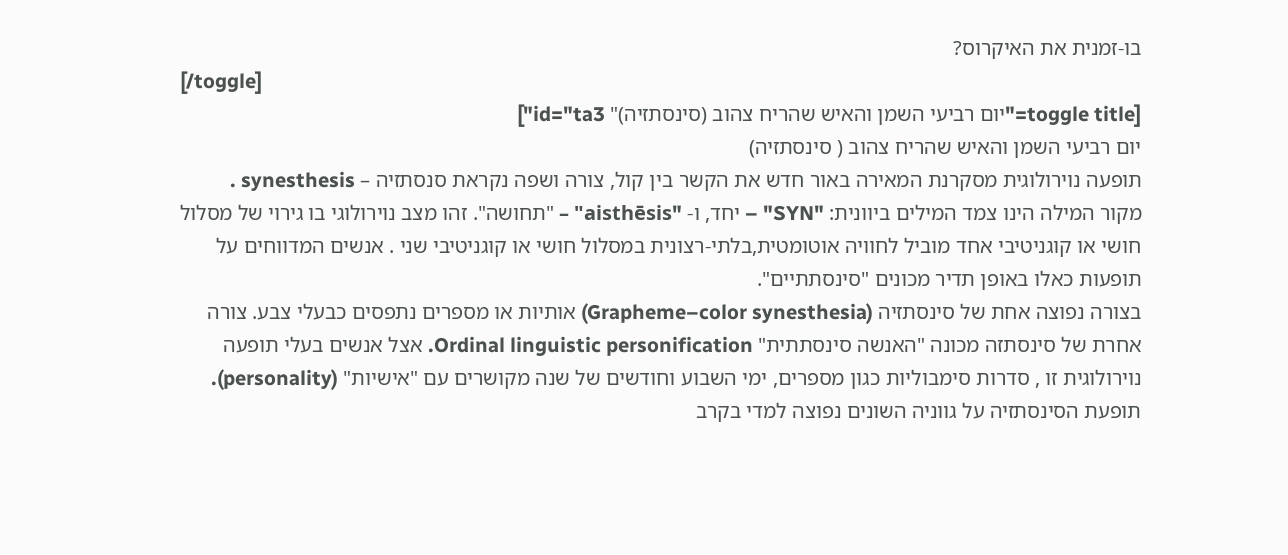בו-זמנית את האיקרוס?
[/toggle]
[toggle title="יום רביעי השמן והאיש שהריח צהוב (סינסתזיה)" id="ta3"]
יום רביעי השמן והאיש שהריח צהוב ( סינסתזיה)
תופעה נוירולוגית מסקרנת המאירה באור חדש את הקשר בין קול, צורה ושפה נקראת סנסתזיה – synesthesis .
מקור המילה הינו צמד המילים ביוונית: "SYN" – יחד, ו- "aisthēsis" – "תחושה". זהו מצב נוירולוגי בו גירוי של מסלול חושי או קוגניטיבי אחד מוביל לחוויה אוטומטית,בלתי-רצונית במסלול חושי או קוגניטיבי שני . אנשים המדווחים על תופעות כאלו באופן תדיר מכונים "סינסתתיים".
בצורה נפוצה אחת של סינסתזיה (Grapheme–color synesthesia) אותיות או מספרים נתפסים כבעלי צבע. צורה אחרת של סינסתזה מכונה "האנשה סינסתתית" Ordinal linguistic personification. אצל אנשים בעלי תופעה נוירולוגית זו , סדרות סימבוליות כגון מספרים, ימי השבוע וחודשים של שנה מקושרים עם "אישיות" (personality).
תופעת הסינסתזיה על גווניה השונים נפוצה למדי בקרב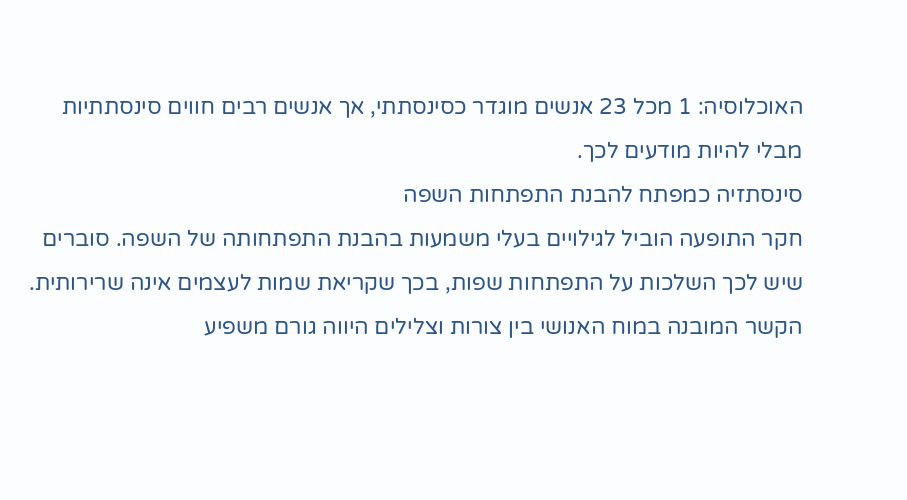האוכלוסיה: 1 מכל 23 אנשים מוגדר כסינסתתי, אך אנשים רבים חווים סינסתתיות מבלי להיות מודעים לכך.
סינסתזיה כמפתח להבנת התפתחות השפה
חקר התופעה הוביל לגילויים בעלי משמעות בהבנת התפתחותה של השפה. סוברים שיש לכך השלכות על התפתחות שפות, בכך שקריאת שמות לעצמים אינה שרירותית. הקשר המובנה במוח האנושי בין צורות וצלילים היווה גורם משפיע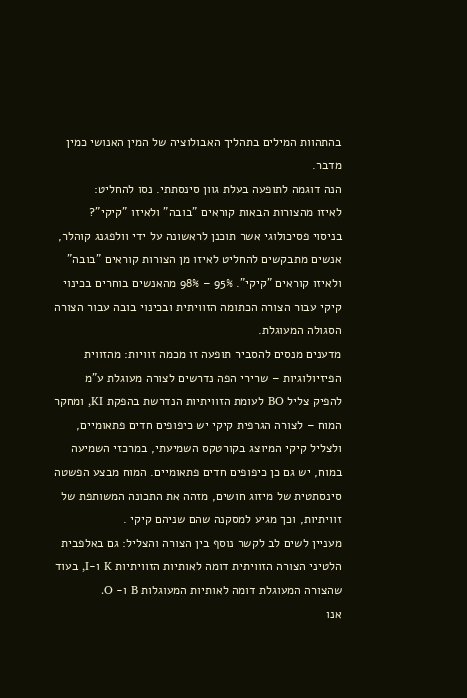בהתהוות המילים בתהליך האבולוציה של המין האנושי כמין מדבר.
הנה דוגמה לתופעה בעלת גוון סינסתתי. נסו להחליט:
לאיזו מהצורות הבאות קוראים "בובה" ולאיזו "קיקי"?
בניסוי פסיכולוגי אשר תוכנן לראשונה על ידי וולפגנג קוהלר, אנשים מתבקשים להחליט לאיזו מן הצורות קוראים "בובה" ולאיזו קוראים "קיקי". 95% – 98% מהאנשים בוחרים בכינוי קיקי עבור הצורה הכתומה הזוויתית ובכינוי בובה עבור הצורה הסגולה המעוגלת.
מדענים מנסים להסביר תופעה זו מכמה זוויות: מהזווית הפיזיולוגיות – שרירי הפה נדרשים לצורה מעוגלת ע"מ להפיק צליל BO לעומת הזוויתיות הנדרשת בהפקת KI, ומחקר המוח – לצורה הגרפית קיקי יש כיפופים חדים פתאומיים, ולצליל קיקי המיוצג בקורטקס השמיעתי, במרכזי השמיעה במוח, יש גם כן כיפופים חדים פתאומיים. המוח מבצע הפשטה סינסתטית של מיזוג חושים, מזהה את התכונה המשותפת של זוויתיות, וכך מגיע למסקנה שהם שניהם קיקי .
מעניין לשים לב לקשר נוסף בין הצורה והצליל: גם באלפבית הלטיני הצורה הזוויתית דומה לאותיות הזוויתיות K ו-I, בעוד שהצורה המעוגלת דומה לאותיות המעוגלות B ו- O.
אנו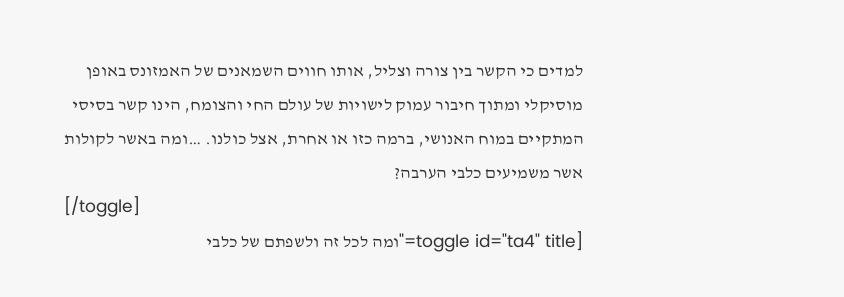למדים כי הקשר בין צורה וצליל, אותו חווים השמאנים של האמזונס באופן מוסיקלי ומתוך חיבור עמוק לישויות של עולם החי והצומח, הינו קשר בסיסי המתקיים במוח האנושי, ברמה כזו או אחרת, אצל כולנו. …ומה באשר לקולות אשר משמיעים כלבי הערבה?
[/toggle]
[toggle id="ta4" title="ומה לכל זה ולשפתם של כלבי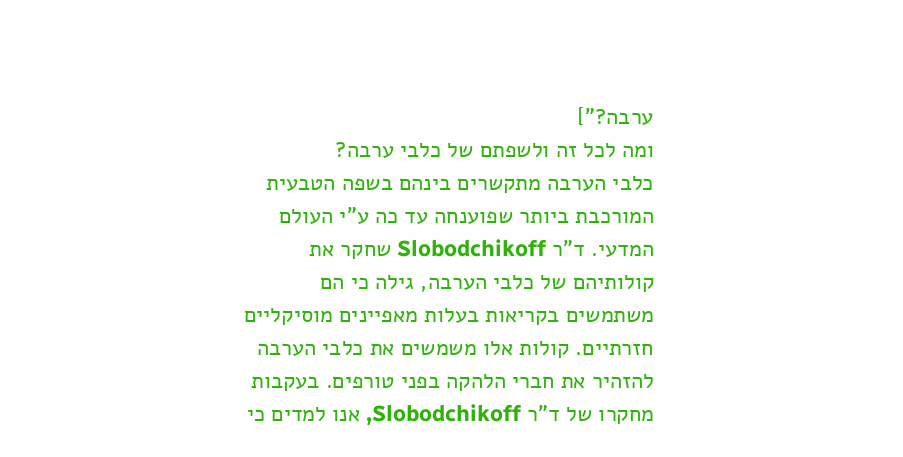ערבה?"]
ומה לכל זה ולשפתם של כלבי ערבה?
כלבי הערבה מתקשרים בינהם בשפה הטבעית המורכבת ביותר שפוענחה עד כה ע"י העולם המדעי. ד"ר Slobodchikoff שחקר את קולותיהם של כלבי הערבה, גילה כי הם משתמשים בקריאות בעלות מאפיינים מוסיקליים חזרתיים. קולות אלו משמשים את כלבי הערבה להזהיר את חברי הלהקה בפני טורפים. בעקבות מחקרו של ד"ר Slobodchikoff, אנו למדים כי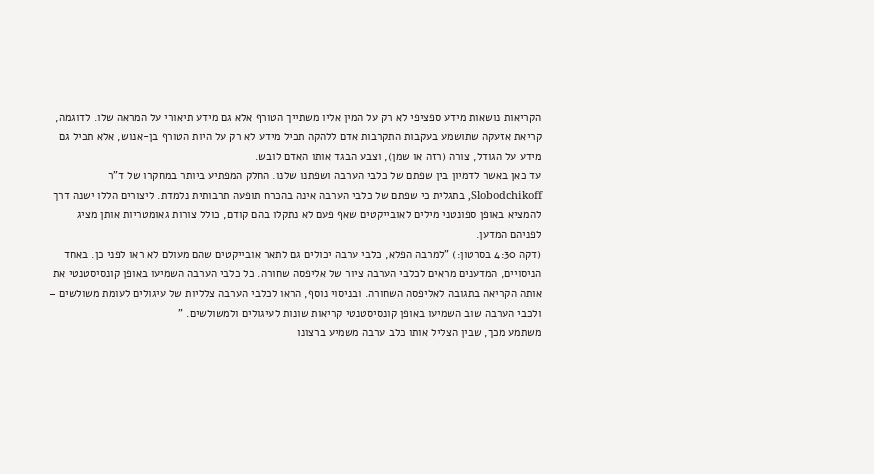הקריאות נושאות מידע ספציפי לא רק על המין אליו משתייך הטורף אלא גם מידע תיאורי על המראה שלו. לדוגמה, קריאת אזעקה שתושמע בעקבות התקרבות אדם ללהקה תכיל מידע לא רק על היות הטורף בן-אנוש, אלא תכיל גם מידע על הגודל, צורה (רזה או שמן), וצבע הבגד אותו האדם לובש.
עד כאן באשר לדמיון בין שפתם של כלבי הערבה ושפתנו שלנו. החלק המפתיע ביותר במחקרו של ד"ר Slobodchikoff, בתגלית כי שפתם של כלבי הערבה אינה בהכרח תופעה תרבותית נלמדת. ליצורים הללו ישנה דרך להמציא באופן ספונטני מילים לאובייקטים שאף פעם לא נתקלו בהם קודם, כולל צורות גאומטריות אותן מציג לפניהם המדען.
(דקה 4:30 בסרטון:) "למרבה הפלא, כלבי ערבה יכולים גם לתאר אובייקטים שהם מעולם לא ראו לפני כן. באחד הניסויים, המדענים מראים לכלבי הערבה ציור של אליפסה שחורה. כל כלבי הערבה השמיעו באופן קונסיסטנטי את אותה הקריאה בתגובה לאליפסה השחורה. ובניסוי נוסף, הראו לכלבי הערבה צלליות של עיגולים לעומת משולשים – ולכבי הערבה שוב השמיעו באופן קונסיסטנטי קריאות שונות לעיגולים ולמשולשים. "
משתמע מכך, שבין הצליל אותו כלב ערבה משמיע ברצונו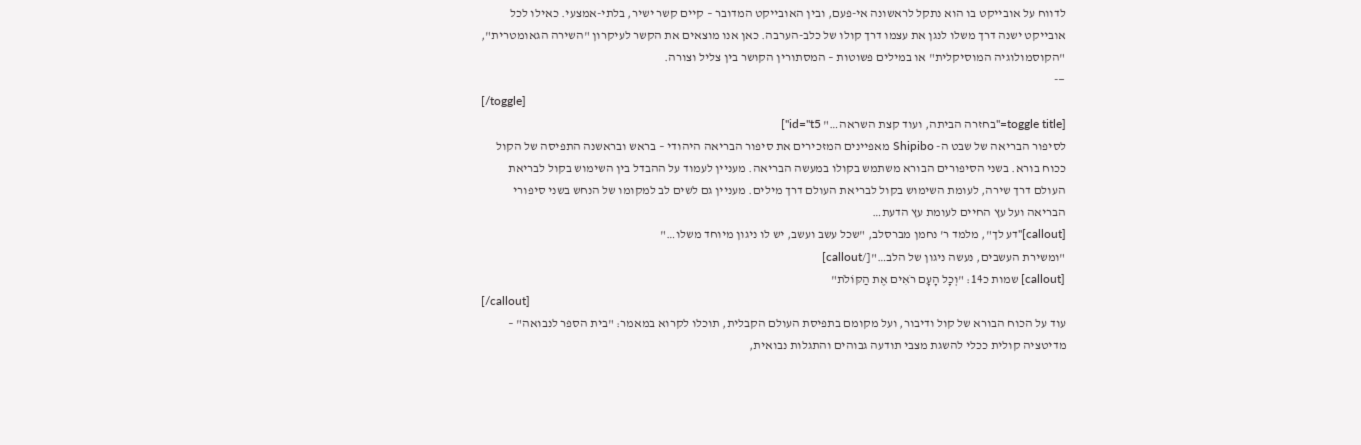לדווח על אובייקט בו הוא נתקל לראשונה אי-פעם, ובין האובייקט המדובר – קיים קשר ישיר, בלתי-אמצעי. כאילו לכל אובייקט ישנה דרך משלו לנגן את עצמו דרך קולו של כלב-הערבה. כאן אנו מוצאים את הקשר לעיקרון "השירה הגאומטרית", "הקוסמולוגיה המוסיקלית" או במילים פשוטות – המסתורין הקושר בין צליל וצורה.
—-
[/toggle]
[toggle title="בחזרה הביתה, ועוד קצת השראה…" id="t5"]
לסיפור הבריאה של שבט ה- Shipibo מאפיינים המזכירים את סיפור הבריאה היהודי – בראש ובראשנה התפיסה של הקול ככוח בורא. בשני הסיפורים הבורא משתמש בקולו במעשה הבריאה. מעניין לעמוד על ההבדל בין השימוש בקול לבריאת העולם דרך שירה, לעומת השימוש בקול לבריאת העולם דרך מילים. מעניין גם לשים לב למקומו של הנחש בשני סיפורי הבריאה ועל עץ החיים לעומת עץ הדעת…
[callout]"דע לך", מלמד ר' נחמן מברסלב, "שכל עשב ועשב, יש לו ניגון מיוחד משלו…"
"ומשירת העשבים, נעשה ניגון של הלב…"[/callout]
[callout] שמות כ14: "וְכָל הָעָם רֹאִים אֶת הַקּוֹלֹת"
[/callout]
עוד על הכוח הבורא של קול ודיבור, ועל מקומם בתפיסת העולם הקבלית, תוכלו לקרוא במאמר: "בית הספר לנבואה" – מדיטציה קולית ככלי להשגת מצבי תודעה גבוהים והתגלות נבואית,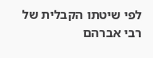לפי שיטתו הקבלית של רבי אברהם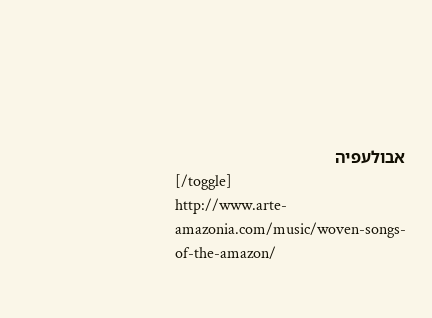אבולעפיה
[/toggle]
http://www.arte-amazonia.com/music/woven-songs-of-the-amazon/